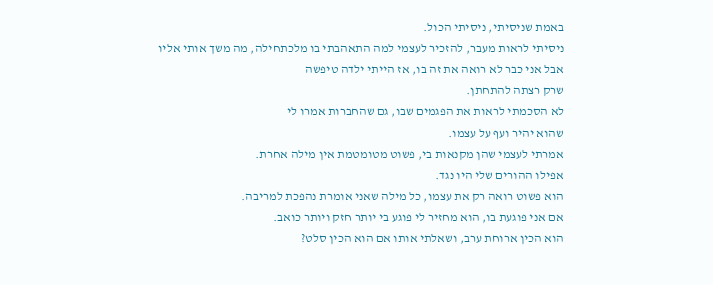באמת שניסיתי, ניסיתי הכול.
ניסיתי לראות מעבר, להזכיר לעצמי למה התאהבתי בו מלכתחילה, מה משך אותי אליו
אבל אני כבר לא רואה את זה בו, אז הייתי ילדה טיפשה
שרק רצתה להתחתן.
לא הסכמתי לראות את הפגמים שבו, גם שהחברות אמרו לי
שהוא יהיר ועף על עצמו.
אמרתי לעצמי שהן מקנאות בי, פשוט מטומטמת אין מילה אחרת.
אפילו ההורים שלי היו נגד.
הוא פשוט רואה רק את עצמו, כל מילה שאני אומרת נהפכת למריבה.
אם אני פוגעת בו, הוא מחזיר לי פוגע בי יותר חזק ויותר כואב.
הוא הכין ארוחת ערב, ושאלתי אותו אם הוא הכין סלט?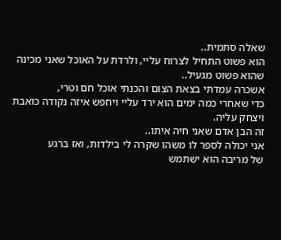שאלה סתמית..
הוא פשוט התחיל לצרוח עליי, ולרדת על האוכל שאני מכינה שהוא פשוט מגעיל..
אשכרה עמדתי בצאת הצום והכנתי אוכל חם וטרי,
כדי שאחרי כמה ימים הוא ירד עליי ויחפש איזה נקודה כואבת ויצחק עליה.
זה הבן אדם שאני חיה איתו..
אני יכולה לספר לו משהו שקרה לי בילדות, ואז ברגע
של מריבה הוא ישתמש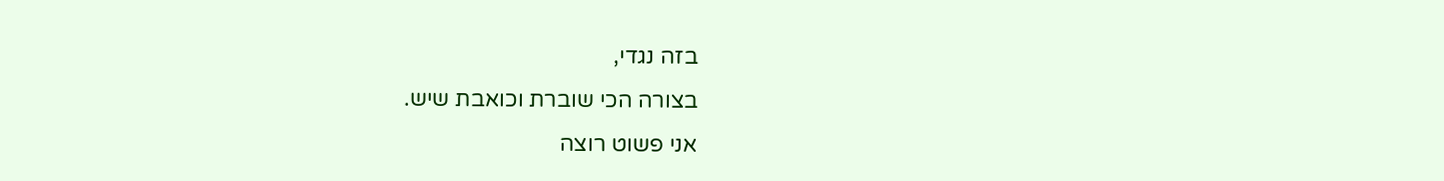בזה נגדי,
בצורה הכי שוברת וכואבת שיש.
אני פשוט רוצה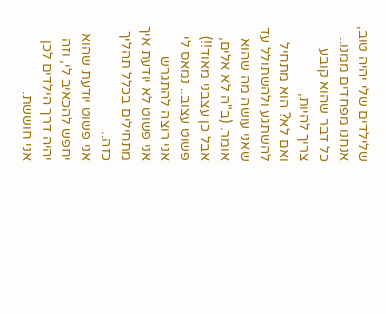שלילדים שלי יהיה טוב,
אנחנו מפחדים ממנו.. כל דבר שהוא קובע צריך להיות,
ואם לא? הוא מתחיל להשתגע ולהשתולל עד שאני עושה מה שהוא אומר. (ב"ה לא אלים, אבל כן עצבני מאוד!!)
פשוט עצוב.. נמאס לי אני רוצה להתגרש
אני פשוט לא יודעת איך מתחילים בכלל תהליך כזה..
אני פשוט יודעת שהוא יחפש להכאיב לי, וזה יהיה דרך הילדים לכן אני חוששת.